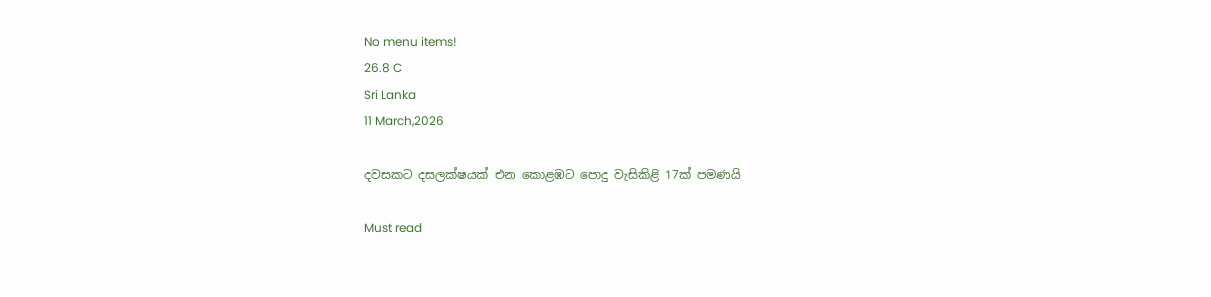No menu items!
26.8 C
Sri Lanka
11 March,2026

දවසකට දසලක්ෂයක් එන කොළඹට පොදු වැසිකිළි 17ක් පමණයි

Must read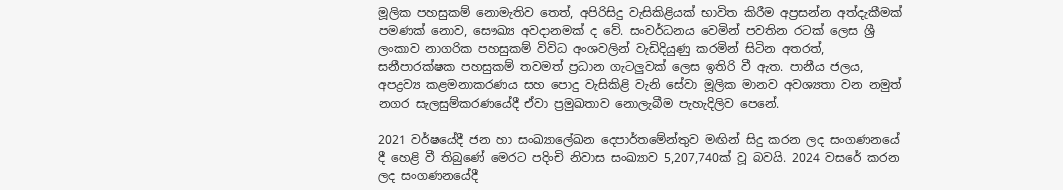මූලික පහසුකම් නොමැතිව තෙත්, අපිරිසිදු වැසිකිළියක් භාවිත කිරීම අප්‍රසන්න අත්දැකීමක් පමණක් නොව, සෞඛ්‍ය අවදානමක් ද වේ. සංවර්ධනය වෙමින් පවතින රටක් ලෙස ශ්‍රී ලංකාව නාගරික පහසුකම් විවිධ අංශවලින් වැඩිදියුණු කරමින් සිටින අතරත්, සනීපාරක්ෂක පහසුකම් තවමත් ප්‍රධාන ගැටලුවක් ලෙස ඉතිරි වී ඇත. පානීය ජලය, අපද්‍රව්‍ය කළමනාකරණය සහ පොදු වැසිකිළි වැනි සේවා මූලික මානව අවශ්‍යතා වන නමුත් නගර සැලසුම්කරණයේදී ඒවා ප්‍රමුඛතාව නොලැබීම පැහැදිලිව පෙනේ.

2021 වර්ෂයේදී ජන හා සංඛ්‍යාලේඛන දෙපාර්තමේන්තුව මඟින් සිදු කරන ලද සංගණනයේ දී හෙළි වී තිබුණේ මෙරට පදිංචි නිවාස සංඛ්‍යාව 5,207,740ක් වූ බවයි. 2024 වසරේ කරන ලද සංගණනයේදී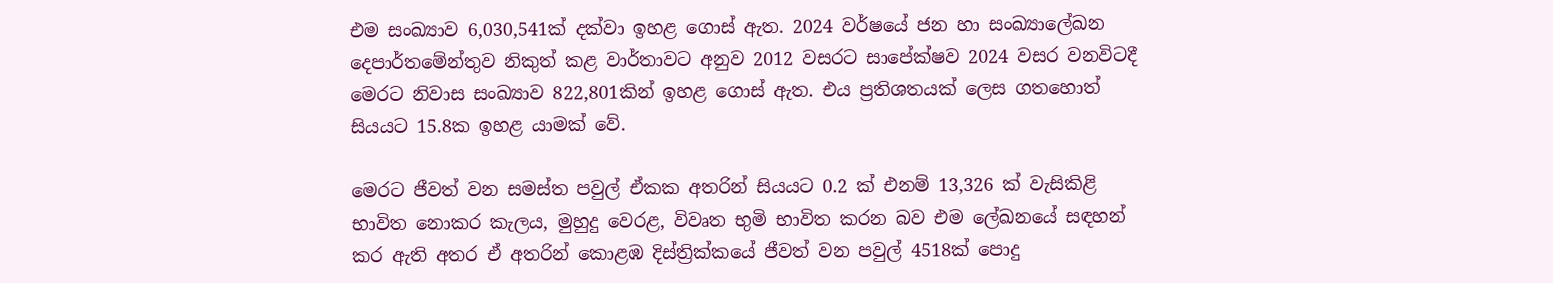එම සංඛ්‍යාව 6,030,541ක් දක්වා ඉහළ ගොස් ඇත. 2024 වර්ෂයේ ජන හා සංඛ්‍යාලේඛන දෙපාර්තමේන්තුව නිකුත් කළ වාර්තාවට අනුව 2012 වසරට සාපේක්ෂව 2024 වසර වනවිටදී මෙරට නිවාස සංඛ්‍යාව 822,801කින් ඉහළ ගොස් ඇත. එය ප්‍රතිශතයක් ලෙස ගතහොත් සියයට 15.8ක ඉහළ යාමක් වේ.

මෙරට ජීවත් වන සමස්ත පවුල් ඒකක අතරින් සියයට 0.2 ක් එනම් 13,326 ක් වැසිකිළි භාවිත නොකර කැලය, මුහුදු වෙරළ, විවෘත භුමි භාවිත කරන බව එම ලේඛනයේ සඳහන් කර ඇති අතර ඒ අතරින් කොළඹ දිස්ත්‍රික්කයේ ජීවත් වන පවුල් 4518ක් පොදු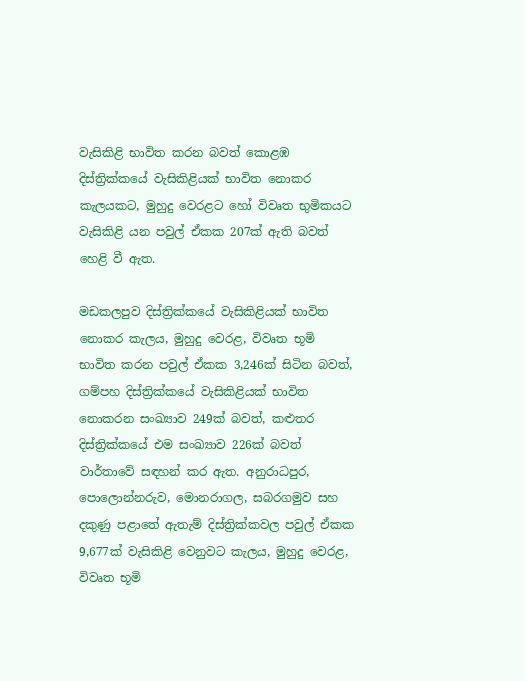වැසිකිළි භාවිත කරන බවත් කොළඹ දිස්ත්‍රික්කයේ වැසිකිළියක් භාවිත නොකර කැලයකට, මුහුදු වෙරළට හෝ විවෘත භුමිකයට වැසිකිළි යන පවුල් ඒකක 207ක් ඇති බවත් හෙළි වී ඇත.

මඩකලපුව දිස්ත්‍රික්කයේ වැසිකිළියක් භාවිත නොකර කැලය, මුහුදු වෙරළ, විවෘත භූමි භාවිත කරන පවුල් ඒකක 3,246ක් සිටින බවත්, ගම්පහ දිස්ත්‍රික්කයේ වැසිකිළියක් භාවිත නොකරන සංඛ්‍යාව 249ක් බවත්, කළුතර දිස්ත්‍රික්කයේ එම සංඛ්‍යාව 226ක් බවත් වාර්තාවේ සඳහන් කර ඇත. අනුරාධපුර, පොලොන්නරුව, මොනරාගල, සබරගමුව සහ දකුණු පළාතේ ඇතැම් දිස්ත්‍රික්කවල පවුල් ඒකක 9,677ක් වැසිකිළි වෙනුවට කැලය, මුහුදු වෙරළ, විවෘත භූමි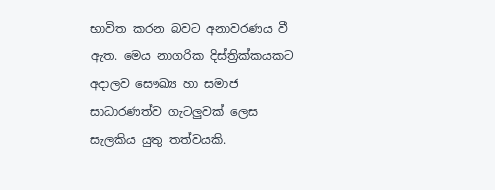භාවිත කරන බවට අනාවරණය වී ඇත. මෙය නාගරික දිස්ත්‍රික්කයකට අදාලව සෞඛ්‍ය හා සමාජ සාධාරණත්ව ගැටලුවක් ලෙස සැලකිය යුතු තත්වයකි.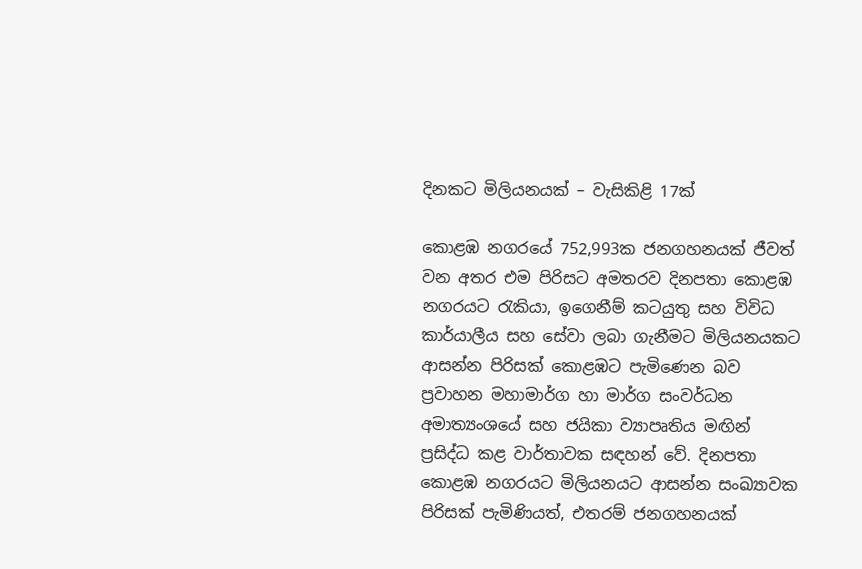දිනකට මිලියනයක් – වැසිකිළි 17ක්

කොළඹ නගරයේ 752,993ක ජනගහනයක් ජීවත් වන අතර එම පිරිසට අමතරව දිනපතා කොළඹ නගරයට රැකියා, ඉගෙනීම් කටයුතු සහ විවිධ කාර්යාලීය සහ සේවා ලබා ගැනීමට මිලියනයකට ආසන්න පිරිසක් කොළඹට පැමිණෙන බව ප්‍රවාහන මහාමාර්ග හා මාර්ග සංවර්ධන අමාත්‍යංශයේ සහ ජයිකා ව්‍යාපෘතිය මඟින් ප්‍රසිද්ධ කළ වාර්තාවක සඳහන් වේ. දිනපතා කොළඹ නගරයට මිලියනයට ආසන්න සංඛ්‍යාවක පිරිසක් පැමිණියත්, එතරම් ජනගහනයක්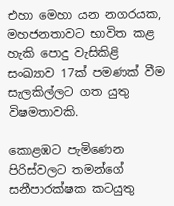එහා මෙහා යන නගරයක, මහජනතාවට භාවිත කළ හැකි පොදු වැසිකිළි සංඛ්‍යාව 17ක් පමණක් වීම සැලකිල්ලට ගත යුතු විෂමතාවකි.

කොළඹට පැමිණෙන පිරිස්වලට තමන්ගේ සනීපාරක්ෂක කටයුතු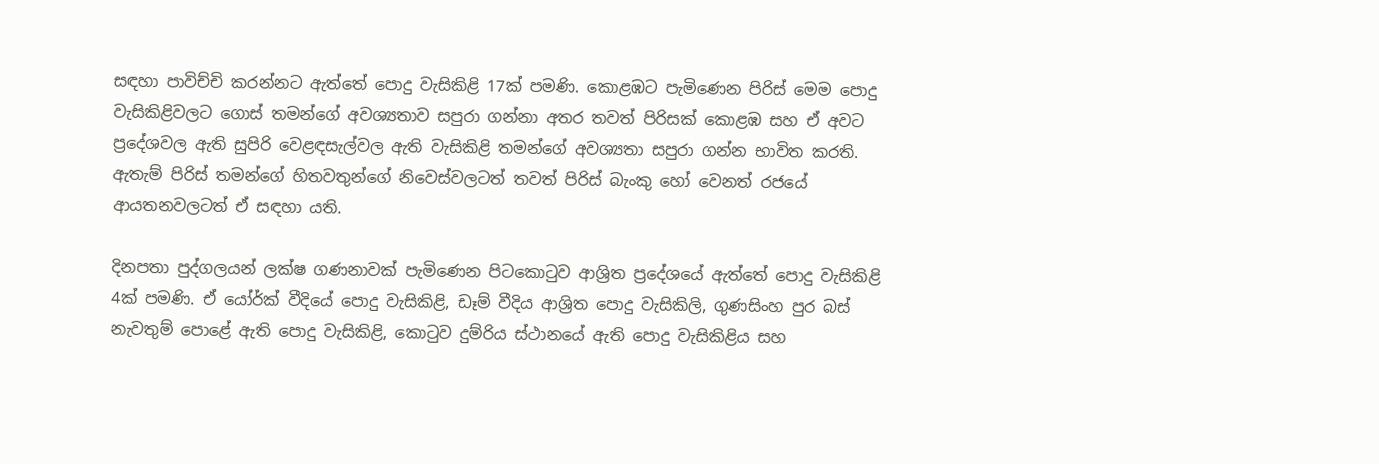සඳහා පාවිච්චි කරන්නට ඇත්තේ පොදු වැසිකිළි 17ක් පමණි. කොළඹට පැමිණෙන පිරිස් මෙම පොදු වැසිකිළිවලට ගොස් තමන්ගේ අවශ්‍යතාව සපුරා ගන්නා අතර තවත් පිරිසක් කොළඹ සහ ඒ අවට ප්‍රදේශවල ඇති සුපිරි වෙළඳසැල්වල ඇති වැසිකිළි තමන්ගේ අවශ්‍යතා සපුරා ගන්න භාවිත කරති. ඇතැම් පිරිස් තමන්ගේ හිතවතුන්ගේ නිවෙස්වලටත් තවත් පිරිස් බැංකු හෝ වෙනත් රජයේ ආයතනවලටත් ඒ සඳහා යති.

දිනපතා පුද්ගලයන් ලක්ෂ ගණනාවක් පැමිණෙන පිටකොටුව ආශ්‍රිත ප්‍රදේශයේ ඇත්තේ පොදු වැසිකිළි 4ක් පමණි. ඒ යෝර්ක් වීදියේ පොදු වැසිකිළි, ඩෑම් වීදිය ආශ්‍රිත පොදු වැසිකිලි, ගුණසිංහ පුර බස් නැවතුම් පොළේ ඇති පොදු වැසිකිළි, කොටුව දුම්රිය ස්ථානයේ ඇති පොදු වැසිකිළිය සහ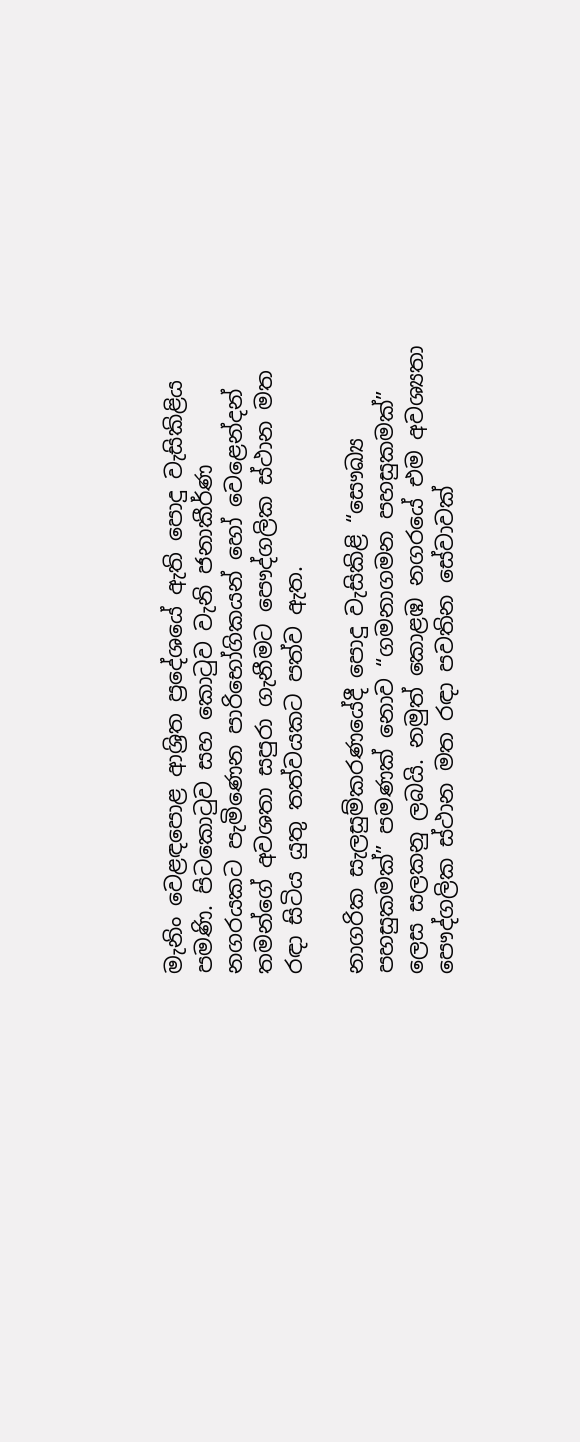මැනිං වෙළඳපොළ ආශ්‍රිත ප්‍රදේශයේ ඇති පොදු වැසිකිළිය පමණි. පිටකොටුව සහ කොටුව වැනි ජනාකීර්ණ නගරයකට පැමිණෙන පාරිභෝගිකයන් හෝ වෙළෙන්දන් තමන්ගේ අවශතා සපුරා ගැනීමට පෞද්ගලික ස්ථාන මත රඳා සිටිය යුතු තත්වයකට පත්ව ඇත.

නාගරික සැලසුම්කරණයේදී පොදු වැසිකිළි “සෞඛ්‍ය පහසුකමක්” පමණක් නොව “ගමනාගමන පහසුකමක්” ලෙස සලකනු ලබයි. නමුත් කොළඹ නගරයේ එම අවශ්‍යතා පෞද්ගලික ස්ථාන මත රඳා පවතින සේවාවක්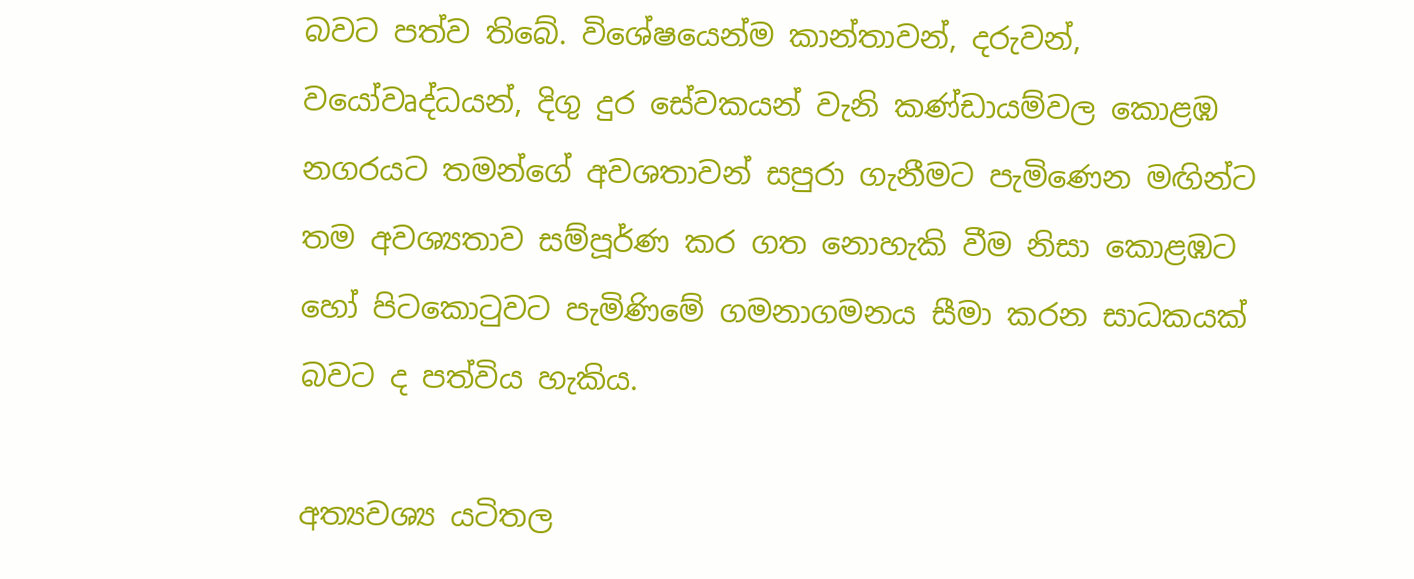බවට පත්ව තිබේ. විශේෂයෙන්ම කාන්තාවන්, දරුවන්, වයෝවෘද්ධයන්, දිගු දුර සේවකයන් වැනි කණ්ඩායම්වල කොළඹ නගරයට තමන්ගේ අවශතාවන් සපුරා ගැනීමට පැමිණෙන මඟින්ට තම අවශ්‍යතාව සම්පූර්ණ කර ගත නොහැකි වීම නිසා කොළඹට හෝ පිටකොටුවට පැමිණිමේ ගමනාගමනය සීමා කරන සාධකයක් බවට ද පත්විය හැකිය.

අත්‍යවශ්‍ය යටිතල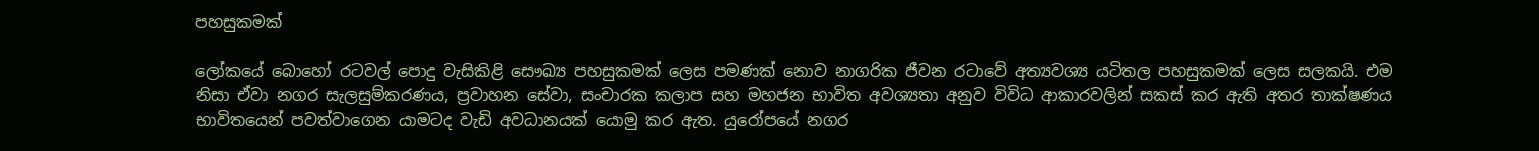පහසුකමක්

ලෝකයේ බොහෝ රටවල් පොදු වැසිකිළි සෞඛ්‍ය පහසුකමක් ලෙස පමණක් නොව නාගරික ජීවන රටාවේ අත්‍යවශ්‍ය යටිතල පහසුකමක් ලෙස සලකයි. එම නිසා ඒවා නගර සැලසුම්කරණය, ප්‍රවාහන සේවා, සංචාරක කලාප සහ මහජන භාවිත අවශ්‍යතා අනුව විවිධ ආකාරවලින් සකස් කර ඇති අතර තාක්ෂණය භාවිතයෙන් පවත්වාගෙන යාමටද වැඩි අවධානයක් යොමු කර ඇත. යුරෝපයේ නගර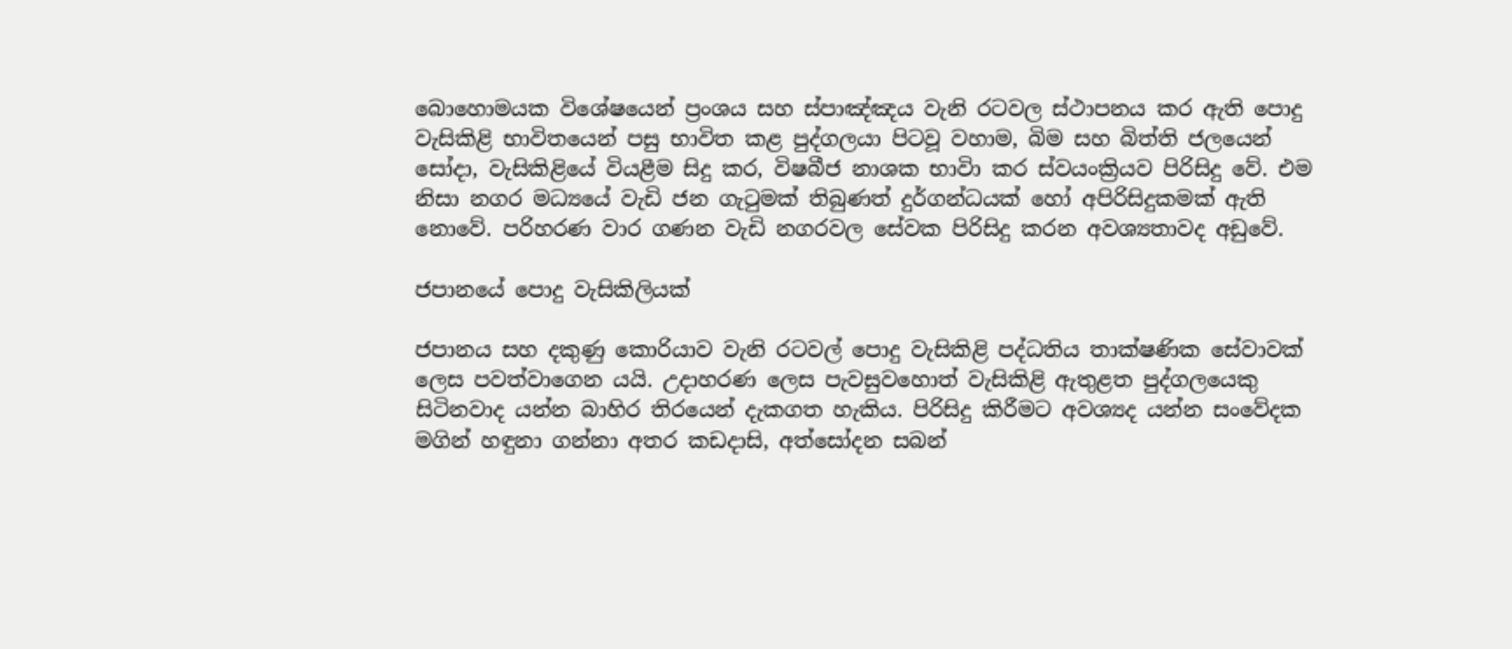බොහොමයක විශේෂයෙන් ප්‍රංශය සහ ස්පාඤ්ඤය වැනි රටවල ස්ථාපනය කර ඇති පොදු වැසිකිළි භාවිතයෙන් පසු භාවිත කළ පුද්ගලයා පිටවූ වහාම, බිම සහ බිත්ති ජලයෙන් සෝදා, වැසිකිළියේ වියළීම සිදු කර, විෂබීජ නාශක භාවිා කර ස්වයංක්‍රියව පිරිසිදු වේ. එම නිසා නගර මධ්‍යයේ වැඩි ජන ගැටුමක් තිබුණත් දුර්ගන්ධයක් හෝ අපිරිසිදුකමක් ඇති නොවේ. පරිහරණ වාර ගණන වැඩි නගරවල සේවක පිරිසිදු කරන අවශ්‍යතාවද අඩුවේ.

ජපානයේ පොදු වැසිකිලියක්

ජපානය සහ දකුණු කොරියාව වැනි රටවල් පොදු වැසිකිළි පද්ධතිය තාක්ෂණික සේවාවක් ලෙස පවත්වාගෙන යයි. උදාහරණ ලෙස පැවසුවහොත් වැසිකිළි ඇතුළත පුද්ගලයෙකු සිටිනවාද යන්න බාහිර තිරයෙන් දැකගත හැකිය. පිරිසිදු කිරීමට අවශ්‍යද යන්න සංවේදක මගින් හඳුනා ගන්නා අතර කඩදාසි, අත්සෝදන සබන්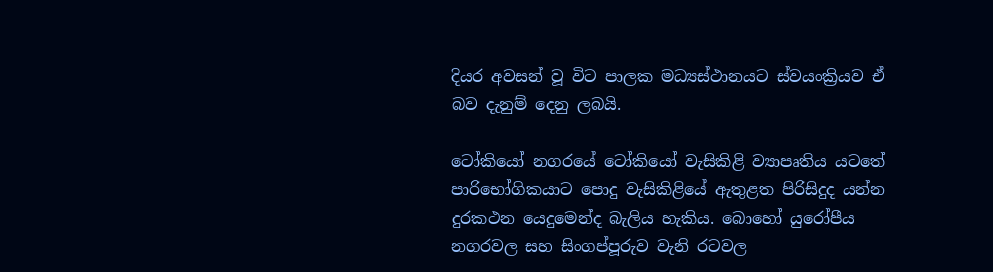දියර අවසන් වූ විට පාලක මධ්‍යස්ථානයට ස්වයංක්‍රියව ඒ බව දැනුම් දෙනු ලබයි.

ටෝකියෝ නගරයේ ටෝකියෝ වැසිකිළි ව්‍යාපෘතිය යටතේ පාරිභෝගිකයාට පොදු වැසිකිළියේ ඇතුළත පිරිසිදුද යන්න දුරකථන යෙදුමෙන්ද බැලිය හැකිය. බොහෝ යුරෝපීය නගරවල සහ සිංගප්පූරුව වැනි රටවල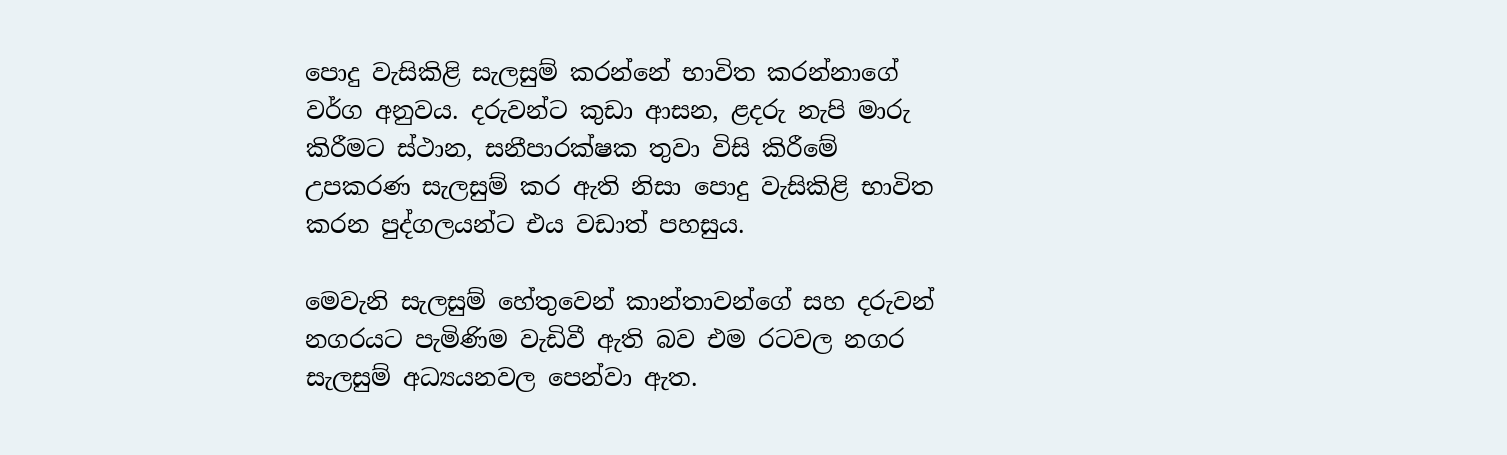පොදු වැසිකිළි සැලසුම් කරන්නේ භාවිත කරන්නාගේ වර්ග අනුවය. දරුවන්ට කුඩා ආසන, ළදරු නැපි මාරු කිරීමට ස්ථාන, සනීපාරක්ෂක තුවා විසි කිරීමේ උපකරණ සැලසුම් කර ඇති නිසා පොදු වැසිකිළි භාවිත කරන පුද්ගලයන්ට එය වඩාත් පහසුය.

මෙවැනි සැලසුම් හේතුවෙන් කාන්තාවන්ගේ සහ දරුවන් නගරයට පැමිණිම වැඩිවී ඇති බව එම රටවල නගර සැලසුම් අධ්‍යයනවල පෙන්වා ඇත.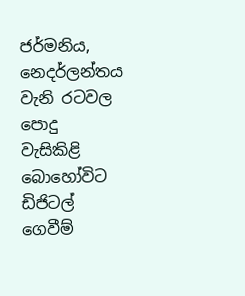ජර්මනිය, නෙදර්ලන්තය වැනි රටවල පොදු වැසිකිළි බොහෝවිට ඩිජිටල් ගෙවීම්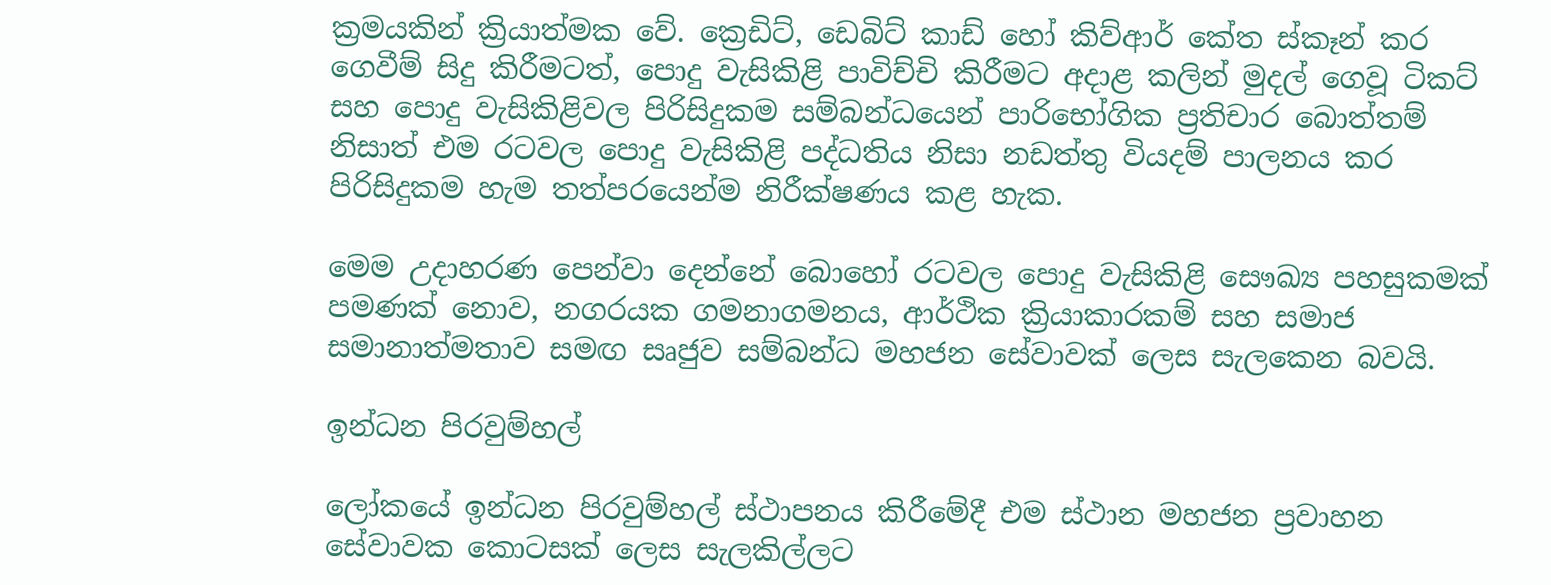ක්‍රමයකින් ක්‍රියාත්මක වේ. ක්‍රෙඩිට්, ඩෙබිට් කාඩ් හෝ කිව්ආර් කේත ස්කෑන් කර ගෙවීම් සිදු කිරීමටත්, පොදු වැසිකිළි පාවිච්චි කිරීමට අදාළ කලින් මුදල් ගෙවූ ටිකට් සහ පොදු වැසිකිළිවල පිරිසිදුකම සම්බන්ධයෙන් පාරිභෝගික ප්‍රතිචාර බොත්තම් නිසාත් එම රටවල පොදු වැසිකිළි පද්ධතිය නිසා නඩත්තු වියදම් පාලනය කර පිරිසිදුකම හැම තත්පරයෙන්ම නිරීක්ෂණය කළ හැක.

මෙම උදාහරණ පෙන්වා දෙන්නේ බොහෝ රටවල පොදු වැසිකිළි සෞඛ්‍ය පහසුකමක් පමණක් නොව, නගරයක ගමනාගමනය, ආර්ථික ක්‍රියාකාරකම් සහ සමාජ සමානාත්මතාව සමඟ සෘජුව සම්බන්ධ මහජන සේවාවක් ලෙස සැලකෙන බවයි.

ඉන්ධන පිරවුම්හල්

ලෝකයේ ඉන්ධන පිරවුම්හල් ස්ථාපනය කිරීමේදී එම ස්ථාන මහජන ප්‍රවාහන සේවාවක කොටසක් ලෙස සැලකිල්ලට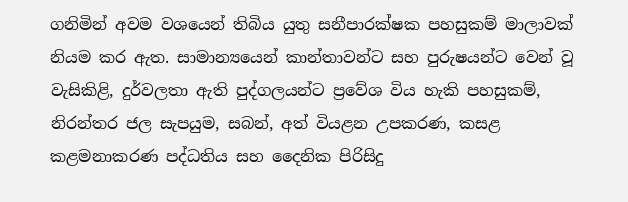ගනිමින් අවම වශයෙන් තිබිය යුතු සනීපාරක්ෂක පහසුකම් මාලාවක් නියම කර ඇත. සාමාන්‍යයෙන් කාන්තාවන්ට සහ පුරුෂයන්ට වෙන් වූ වැසිකිළි, දුර්වලතා ඇති පුද්ගලයන්ට ප්‍රවේශ විය හැකි පහසුකම්, නිරන්තර ජල සැපයුම, සබන්, අත් වියළන උපකරණ, කසළ කළමනාකරණ පද්ධතිය සහ දෛනික පිරිසිදු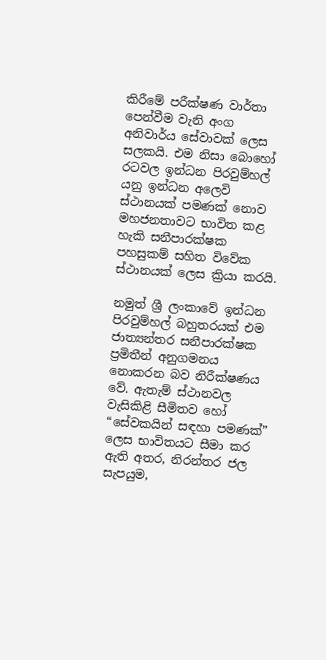කිරීමේ පරීක්ෂණ වාර්තා පෙන්වීම වැනි අංග අනිවාර්ය සේවාවක් ලෙස සලකයි. එම නිසා බොහෝ රටවල ඉන්ධන පිරවුම්හල් යනු ඉන්ධන අලෙවි ස්ථානයක් පමණක් නොව මහජනතාවට භාවිත කළ හැකි සනීපාරක්ෂක පහසුකම් සහිත විවේක ස්ථානයක් ලෙස ක්‍රියා කරයි.

නමුත් ශ්‍රී ලංකාවේ ඉන්ධන පිරවුම්හල් බහුතරයක් එම ජාත්‍යන්තර සනීපාරක්ෂක ප්‍රමිතීන් අනුගමනය නොකරන බව නිරීක්ෂණය වේ. ඇතැම් ස්ථානවල වැසිකිළි සීමිතව හෝ “සේවකයින් සඳහා පමණක්” ලෙස භාවිතයට සීමා කර ඇති අතර, නිරන්තර ජල සැපයුම,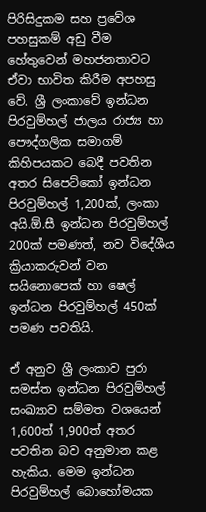පිරිසිදුකම සහ ප්‍රවේශ පහසුකම් අඩු වීම හේතුවෙන් මහජනතාවට ඒවා භාවිත කිරීම අපහසු වේ. ශ්‍රී ලංකාවේ ඉන්ධන පිරවුම්හල් ජාලය රාජ්‍ය හා පෞද්ගලික සමාගම් කිහිපයකට බෙදී පවතින අතර සිපෙට්කෝ ඉන්ධන පිරවුම්හල් 1,200ක්, ලංකා අයි.ඕ.සී ඉන්ධන පිරවුම්හල් 200ක් පමණත්, නව විදේශීය ක්‍රියාකරුවන් වන සයිනොපෙක් හා ෂෙල් ඉන්ධන පිරවුම්හල් 450ක් පමණ පවතියි.

ඒ අනුව ශ්‍රී ලංකාව පුරා සමස්ත ඉන්ධන පිරවුම්හල් සංඛ්‍යාව සම්මත වශයෙන් 1,600ත් 1,900ත් අතර පවතින බව අනුමාන කළ හැකිය. මෙම ඉන්ධන පිරවුම්හල් බොහෝමයක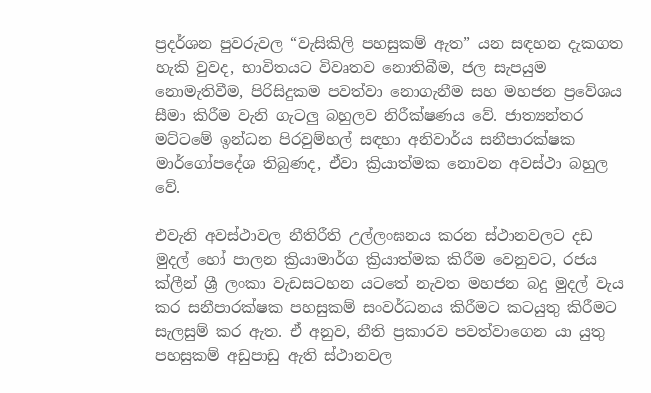ප්‍රදර්ශන පුවරුවල “වැසිකිලි පහසුකම් ඇත” යන සඳහන දැකගත හැකි වුවද, භාවිතයට විවෘතව නොතිබීම, ජල සැපයුම නොමැතිවීම, පිරිසිදුකම පවත්වා නොගැනීම සහ මහජන ප්‍රවේශය සීමා කිරීම වැනි ගැටලු‍ බහුලව නිරීක්ෂණය වේ. ජාත්‍යන්තර මට්ටමේ ඉන්ධන පිරවුම්හල් සඳහා අනිවාර්ය සනීපාරක්ෂක මාර්ගෝපදේශ තිබුණද, ඒවා ක්‍රියාත්මක නොවන අවස්ථා බහුල වේ.

එවැනි අවස්ථාවල නීතිරීති උල්ලංඝනය කරන ස්ථානවලට දඩ මුදල් හෝ පාලන ක්‍රියාමාර්ග ක්‍රියාත්මක කිරීම වෙනුවට, රජය ක්ලීන් ශ්‍රී ලංකා වැඩසටහන යටතේ නැවත මහජන බදු මුදල් වැය කර සනීපාරක්ෂක පහසුකම් සංවර්ධනය කිරීමට කටයුතු කිරීමට සැලසුම් කර ඇත. ඒ අනුව, නීති ප්‍රකාරව පවත්වාගෙන යා යුතු පහසුකම් අඩුපාඩු ඇති ස්ථානවල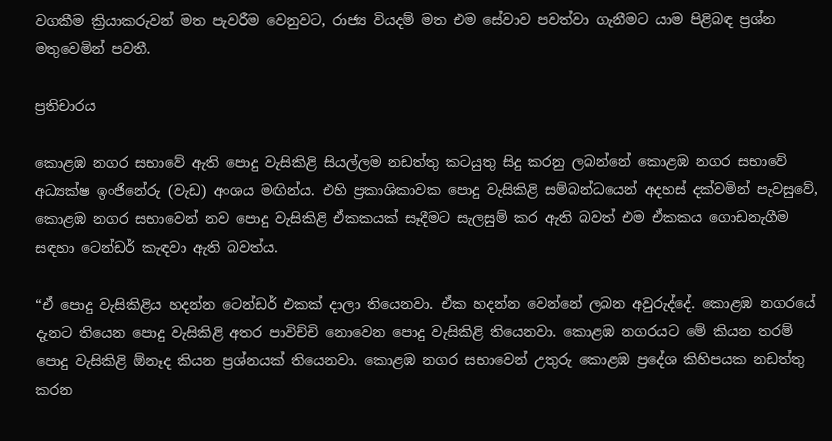වගකීම ක්‍රියාකරුවන් මත පැවරීම වෙනුවට, රාජ්‍ය වියදම් මත එම සේවාව පවත්වා ගැනීමට යාම පිළිබඳ ප්‍රශ්න මතුවෙමින් පවතී.

ප්‍රතිචාරය

කොළඹ නගර සභාවේ ඇති පොදු වැසිකිළි සියල්ලම නඩත්තු කටයුතු සිදු කරනු ලබන්නේ කොළඹ නගර සභාවේ අධ්‍යක්ෂ ඉංජිනේරු (වැඩ) අංශය මඟින්ය. එහි ප්‍රකාශිකාවක පොදු වැසිකිළි සම්බන්ධයෙන් අදහස් දක්වමින් පැවසුවේ, කොළඹ නගර සභාවෙන් නව පොදු වැසිකිළි ඒකකයක් සෑදීමට සැලසුම් කර ඇති බවත් එම ඒකකය ගොඩනැගීම සඳහා ටෙන්ඩර් කැඳවා ඇති බවත්ය.

“ඒ පොදු වැසිකිළිය හදන්න ටෙන්ඩර් එකක් දාලා තියෙනවා. ඒක හදන්න වෙන්නේ ලබන අවුරුද්දේ. කොළඹ නගරයේ දැනට තියෙන පොදු වැසිකිළි අතර පාවිච්චි නොවෙන පොදු වැසිකිළි තියෙනවා. කොළඹ නගරයට මේ කියන තරම් පොදු වැසිකිළි ඕනෑද කියන ප්‍රශ්නයක් තියෙනවා. කොළඹ නගර සභාවෙන් උතුරු කොළඹ ප්‍රදේශ කිහිපයක නඩත්තු කරන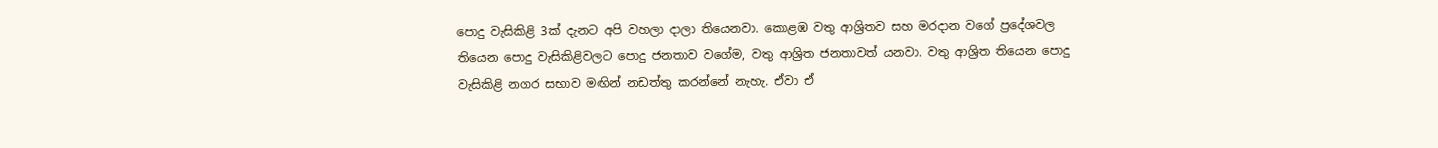පොදු වැසිකිළි 3ක් දැනට අපි වහලා දාලා තියෙනවා. කොළඹ වතු ආශ්‍රිතව සහ මරදාන වගේ ප්‍රදේශවල තියෙන පොදු වැසිකිළිවලට පොදු ජනතාව වගේම, වතු ආශ්‍රිත ජනතාවත් යනවා. වතු ආශ්‍රිත තියෙන පොදු වැසිකිළි නගර සභාව මඟින් නඩත්තු කරන්නේ නැහැ. ඒවා ඒ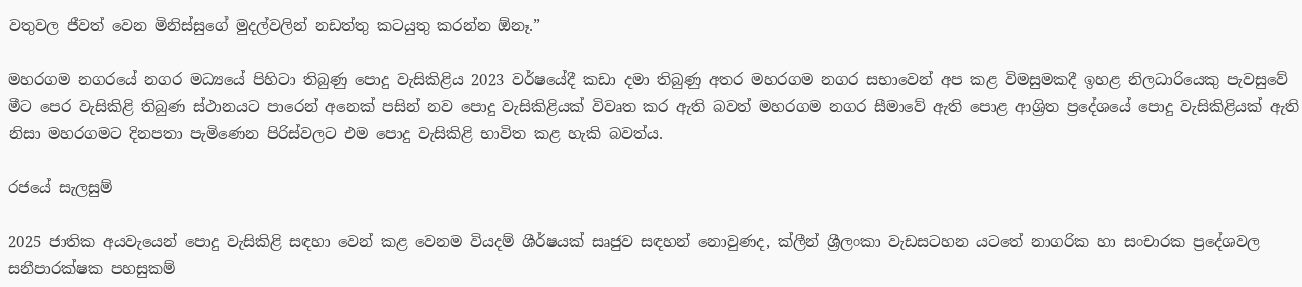වතුවල ජීවත් වෙන මිනිස්සුගේ මුදල්වලින් නඩත්තු කටයුතු කරන්න ඕනෑ.”

මහරගම නගරයේ නගර මධ්‍යයේ පිහිටා තිබුණු පොදු වැසිකිළිය 2023 වර්ෂයේදී කඩා දමා තිබුණු අතර මහරගම නගර සභාවෙන් අප කළ විමසුමකදී ඉහළ නිලධාරියෙකු පැවසුවේ මීට පෙර වැසිකිළි තිබුණ ස්ථානයට පාරෙන් අනෙක් පසින් නව පොදු වැසිකිළියක් විවෘත කර ඇති බවත් මහරගම නගර සීමාවේ ඇති පොළ ආශ්‍රිත ප්‍රදේශයේ පොදු වැසිකිළියක් ඇති නිසා මහරගමට දිනපතා පැමිණෙන පිරිස්වලට එම පොදු වැසිකිළි භාවිත කළ හැකි බවත්ය.

රජයේ සැලසුම්

2025 ජාතික අයවැයෙන් පොදු වැසිකිළි සඳහා වෙන් කළ වෙනම වියදම් ශීර්ෂයක් සෘජුව සඳහන් නොවුණද, ක්ලීන් ශ්‍රීලංකා වැඩසටහන යටතේ නාගරික හා සංචාරක ප්‍රදේශවල සනීපාරක්ෂක පහසුකම්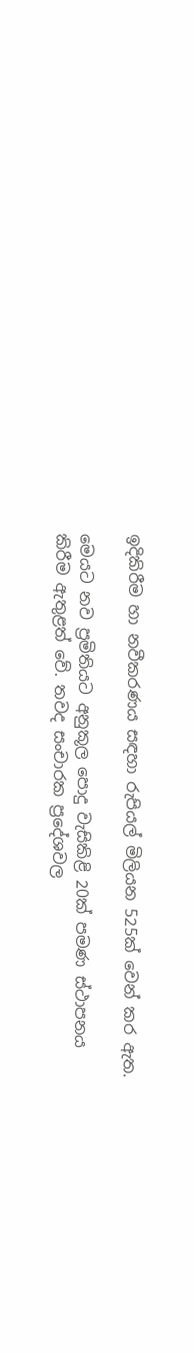ඉදිකිරීම හා නවීකරණය සඳහා රුපියල් මිලියන 525ක් වෙන් කර ඇත.

මෙයට නව ප්‍රමිතියට අනුකූල පොදු වැසිකිළි 20ක් පමණ ස්ථාපනය කිරීම ඇතුළත් වේ. තවද සංචාරක ප්‍රදේශවල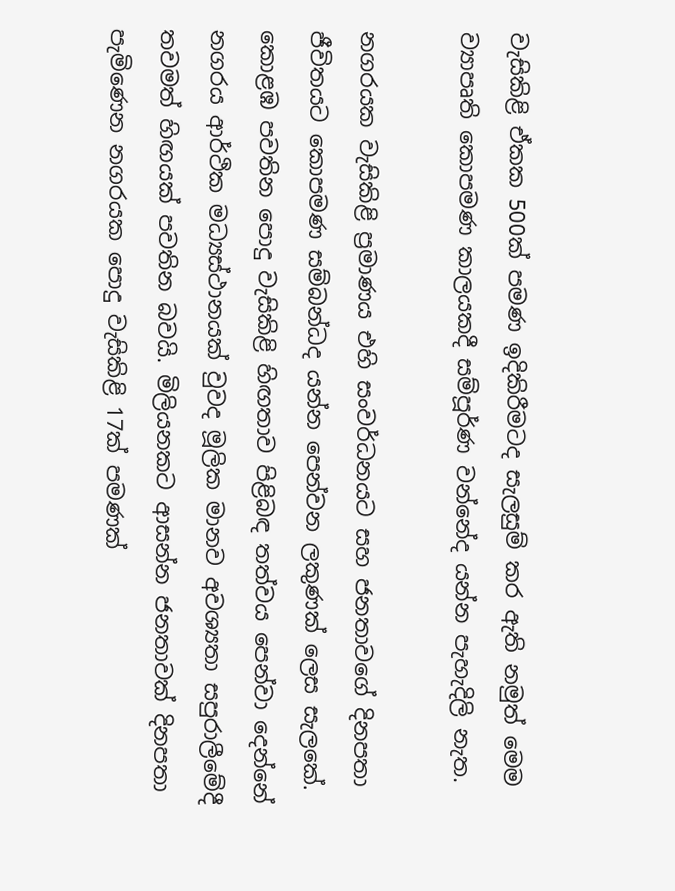වැසිකිළි ඒකක 500ක් පමණ ඉදිකිරීමටද සැලසුම් කර ඇති නමුත් මෙම ව්‍යාපෘති කොපමණ කාලයකදී සම්පූර්ණ වන්නේද යන්න පැහැදිලි නැත.

නගරයක වැසිකිළි ප්‍රමාණය එහි සංවර්ධනයට සහ ජනතාවගේ දිනපතා ජීවිතයට කොපමණ සම්බන්ධද යන්න පෙන්වන ලකුණක් ලෙස සැලකේ. කොළඹ පවතින පොදු වැසිකිළි හිඟතාව පිළිබඳ තත්වය පෙන්වා දෙන්නේ නගරය ආර්ථික මධ්‍යස්ථානයක් වුවද මූලික මානව අවශ්‍යතා සපුරාලීමේදී තවමත් හිඟයක් පවතින බවයි. මිලියනකට ආසන්න ජනතාවක් දිනපතා පැමිණෙන නගරයක පොදු වැසිකිළි 17ක් පමණක්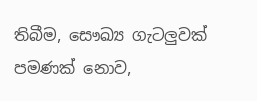තිබීම, සෞඛ්‍ය ගැටලුවක් පමණක් නොව,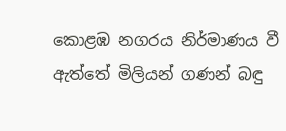කොළඹ නගරය නිර්මාණය වී ඇත්තේ මිලියන් ගණන් බඳු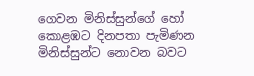ගෙවන මිනිස්සුන්ගේ හෝ කොළඹට දිනපතා පැමිණන මිනිස්සුන්ට නොවන බවට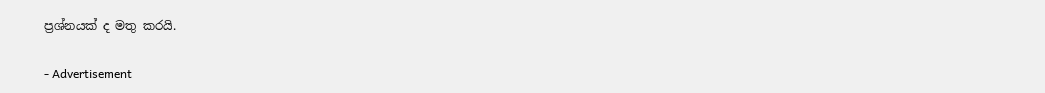ප්‍රශ්නයක් ද මතු කරයි.

- Advertisement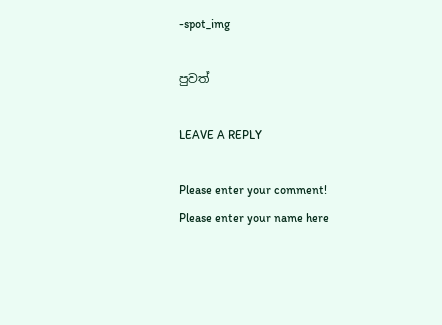-spot_img

පුවත්

LEAVE A REPLY

Please enter your comment!
Please enter your name here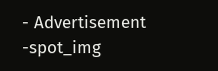- Advertisement -spot_img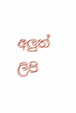අලුත් ලිපි